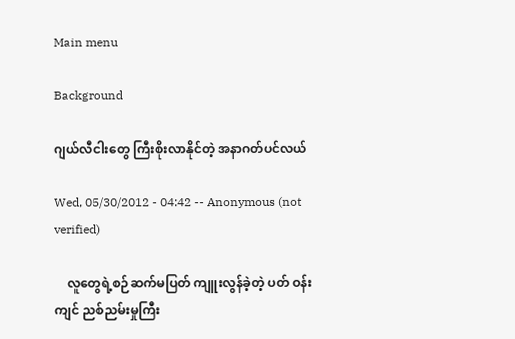Main menu

Background

ဂျယ်လီငါးတွေ ကြီးစိုးလာနိုင်တဲ့ အနာဂတ်ပင်လယ်

Wed, 05/30/2012 - 04:42 -- Anonymous (not verified)

    လူတွေရဲ့စဉ်ဆက်မပြတ် ကျူးလွန်ခဲ့တဲ့ ပတ် ဝန်းကျင် ညစ်ညမ်းမှုကြီး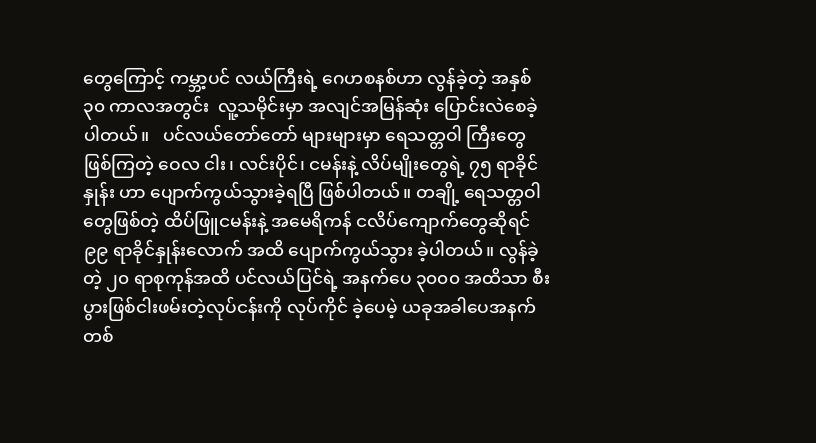တွေကြောင့် ကမ္ဘာ့ပင် လယ်ကြီးရဲ့ ဂေဟစနစ်ဟာ လွန်ခဲ့တဲ့ အနှစ် ၃၀ ကာလအတွင်း  လူ့သမိုင်းမှာ အလျင်အမြန်ဆုံး ပြောင်းလဲစေခဲ့ပါတယ်။   ပင်လယ်တော်တော် များများမှာ ရေသတ္တဝါ ကြီးတွေဖြစ်ကြတဲ့ ဝေလ ငါး၊ လင်းပိုင်၊ ငမန်းနဲ့ လိပ်မျိုးတွေရဲ့ ၇၅ ရာခိုင်နှုန်း ဟာ ပျောက်ကွယ်သွားခဲ့ရပြီ ဖြစ်ပါတယ်။ တချို့ ရေသတ္တဝါတွေဖြစ်တဲ့ ထိပ်ဖြူငမန်းနဲ့ အမေရိကန် ငလိပ်ကျောက်တွေဆိုရင် ၉၉ ရာခိုင်နှုန်းလောက် အထိ ပျောက်ကွယ်သွား ခဲ့ပါတယ်။ လွန်ခဲ့တဲ့ ၂၀ ရာစုကုန်အထိ ပင်လယ်ပြင်ရဲ့ အနက်ပေ ၃၀၀၀ အထိသာ စီးပွားဖြစ်ငါးဖမ်းတဲ့လုပ်ငန်းကို လုပ်ကိုင် ခဲ့ပေမဲ့ ယခုအခါပေအနက် တစ်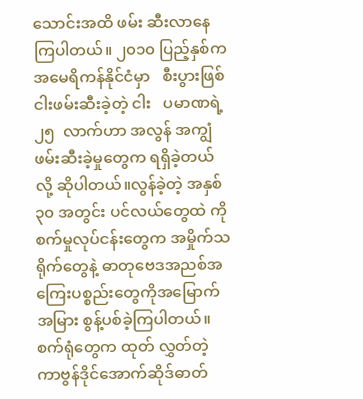သောင်းအထိ ဖမ်း ဆီးလာနေကြပါတယ်။ ၂၀၁၀ ပြည့်နှစ်က အမေရိကန်နိုင်ငံမှာ   စီးပွားဖြစ်   ငါးဖမ်းဆီးခဲ့တဲ့ ငါး   ပမာဏရဲ့ ၂၅  လာက်ဟာ အလွန် အကျွံ ဖမ်းဆီးခဲ့မှုတွေက ရရှိခဲ့တယ်လို့ ဆိုပါတယ်။လွန်ခဲ့တဲ့ အနှစ် ၃၀ အတွင်း ပင်လယ်တွေထဲ ကို စက်မှုလုပ်ငန်းတွေက အမှိုက်သရိုက်တွေနဲ့ ဓာတုဗေဒအညစ်အကြေးပစ္စည်းတွေကိုအမြောက် အမြား စွန့်ပစ်ခဲ့ကြပါတယ်။ စက်ရုံတွေက ထုတ် လွှတ်တဲ့ ကာဗွန်ဒိုင်အောက်ဆိုဒ်ဓာတ်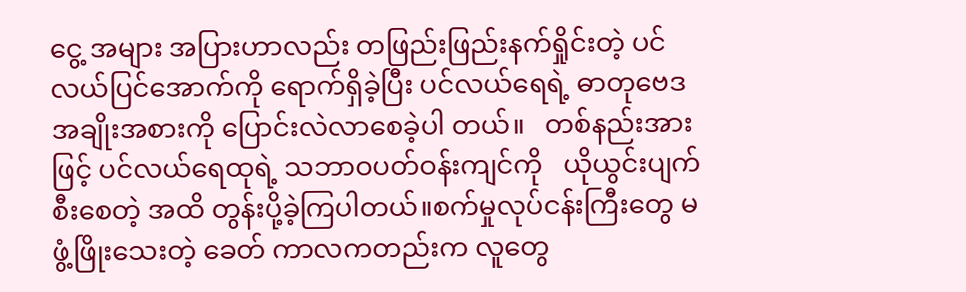ငွေ့ အများ အပြားဟာလည်း တဖြည်းဖြည်းနက်ရှိုင်းတဲ့ ပင် လယ်ပြင်အောက်ကို ရောက်ရှိခဲ့ပြီး ပင်လယ်ရေရဲ့ ဓာတုဗေဒအချိုးအစားကို ပြောင်းလဲလာစေခဲ့ပါ တယ်။   တစ်နည်းအားဖြင့် ပင်လယ်ရေထုရဲ့ သဘာဝပတ်ဝန်းကျင်ကို   ယိုယွင်းပျက်စီးစေတဲ့ အထိ တွန်းပို့ခဲ့ကြပါတယ်။စက်မှုလုပ်ငန်းကြီးတွေ မဖွံ့ဖြိုးသေးတဲ့ ခေတ် ကာလကတည်းက လူတွေ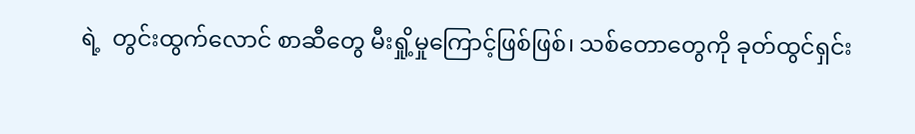ရဲ့  တွင်းထွက်လောင် စာဆီတွေ မီးရှို့မှုကြောင့်ဖြစ်ဖြစ်၊ သစ်တောတွေကို ခုတ်ထွင်ရှင်း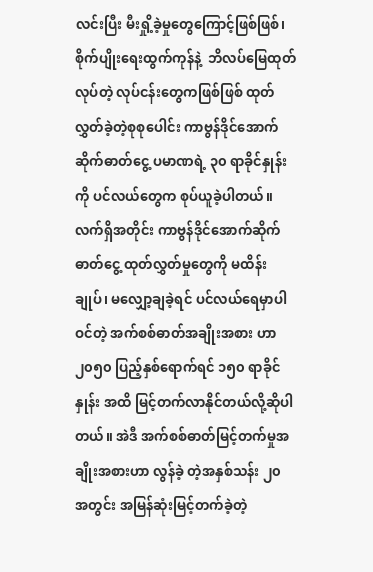လင်းပြီး မီးရှို့ခဲ့မှုတွေကြောင့်ဖြစ်ဖြစ်၊ စိုက်ပျိုးရေးထွက်ကုန်နဲ့  ဘိလပ်မြေထုတ်လုပ်တဲ့ လုပ်ငန်းတွေကဖြစ်ဖြစ် ထုတ်လွှတ်ခဲ့တဲ့စုစုပေါင်း ကာဗွန်ဒိုင်အောက်ဆိုက်ဓာတ်ငွေ့ ပမာဏရဲ့ ၃၀ ရာခိုင်နှုန်းကို ပင်လယ်တွေက စုပ်ယူခဲ့ပါတယ်။ လက်ရှိအတိုင်း ကာဗွန်ဒိုင်အောက်ဆိုက်ဓာတ်ငွေ့ ထုတ်လွှတ်မှုတွေကို မထိန်းချုပ်၊ မလျှော့ချခဲ့ရင် ပင်လယ်ရေမှာပါဝင်တဲ့ အက်စစ်ဓာတ်အချိုးအစား ဟာ ၂၀၅၀ ပြည့်နှစ်ရောက်ရင် ၁၅၀ ရာခိုင်နှုန်း အထိ မြင့်တက်လာနိုင်တယ်လို့ဆိုပါတယ်။ အဲဒီ အက်စစ်ဓာတ်မြင့်တက်မှုအချိုးအစားဟာ လွန်ခဲ့ တဲ့အနှစ်သန်း ၂၀ အတွင်း အမြန်ဆုံးမြင့်တက်ခဲ့တဲ့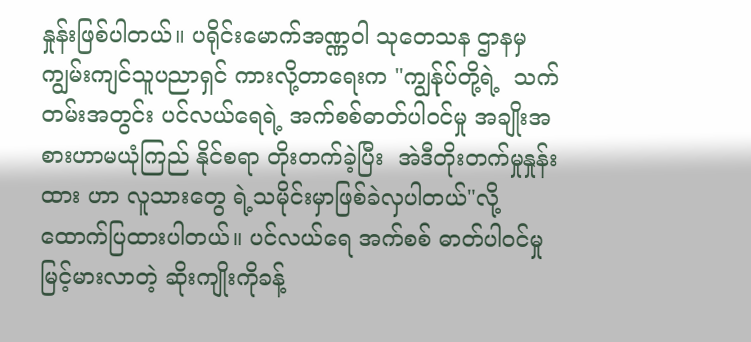နှုန်းဖြစ်ပါတယ်။ ပရိုင်းမောက်အဏ္ဏဝါ သုတေသန ဌာနမှ ကျွမ်းကျင်သူပညာရှင် ကားလို့တာရေးက "ကျွန်ုပ်တို့ရဲ့  သက်တမ်းအတွင်း ပင်လယ်ရေရဲ့ အက်စစ်ဓာတ်ပါဝင်မှု အချိုးအစားဟာမယုံကြည် နိုင်စရာ တိုးတက်ခဲ့ပြီး  အဲဒီတိုးတက်မှုနှုန်းထား ဟာ လူသားတွေ ရဲ့သမိုင်းမှာဖြစ်ခဲလှပါတယ်"လို့ ထောက်ပြထားပါတယ်။ ပင်လယ်ရေ အက်စစ် ဓာတ်ပါဝင်မှု မြင့်မားလာတဲ့ ဆိုးကျိုးကိုခန့်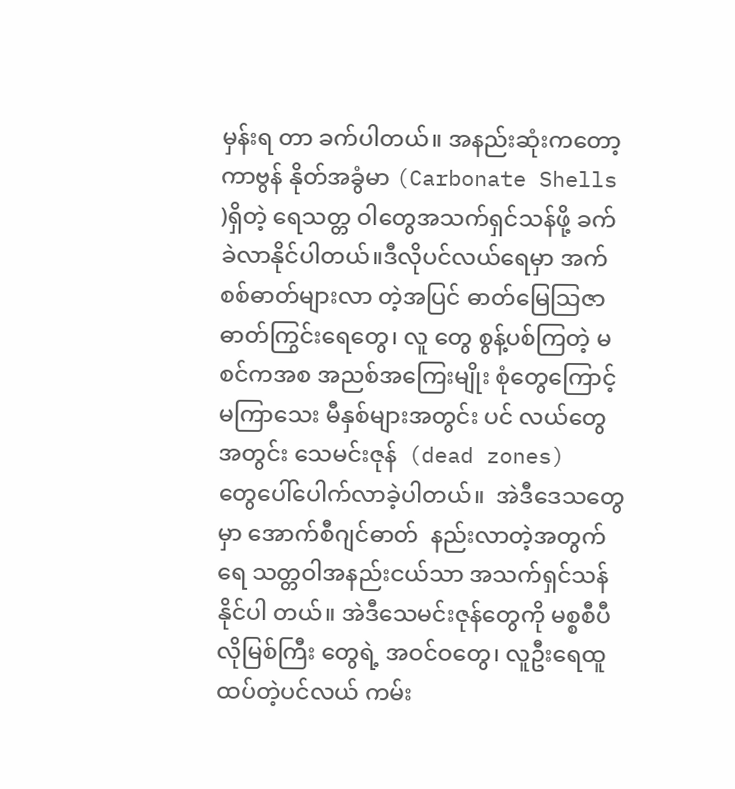မှန်းရ တာ ခက်ပါတယ်။ အနည်းဆုံးကတော့  ကာဗွန် နိုတ်အခွံမာ (Carbonate Shells )ရှိတဲ့ ရေသတ္တ ဝါတွေအသက်ရှင်သန်ဖို့ ခက်ခဲလာနိုင်ပါတယ်။ဒီလိုပင်လယ်ရေမှာ အက်စစ်ဓာတ်များလာ တဲ့အပြင် ဓာတ်မြေသြဇာဓာတ်ကြွင်းရေတွေ၊ လူ တွေ စွန့်ပစ်ကြတဲ့ မစင်ကအစ အညစ်အကြေးမျိုး စုံတွေကြောင့် မကြာသေး မီနှစ်များအတွင်း ပင် လယ်တွေအတွင်း သေမင်းဇုန်  (dead zones)  တွေပေါ်ပေါက်လာခဲ့ပါတယ်။  အဲဒီဒေသတွေမှာ အောက်စီဂျင်ဓာတ်  နည်းလာတဲ့အတွက်  ရေ သတ္တဝါအနည်းငယ်သာ အသက်ရှင်သန်နိုင်ပါ တယ်။ အဲဒီသေမင်းဇုန်တွေကို မစ္စစီပီလိုမြစ်ကြီး တွေရဲ့ အဝင်ဝတွေ၊ လူဦးရေထူထပ်တဲ့ပင်လယ် ကမ်း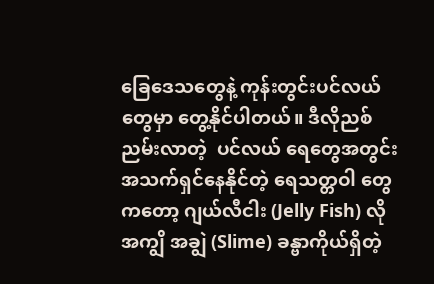ခြေဒေသတွေနဲ့ ကုန်းတွင်းပင်လယ်တွေမှာ တွေ့နိုင်ပါတယ်။ ဒီလိုညစ်ညမ်းလာတဲ့  ပင်လယ် ရေတွေအတွင်း အသက်ရှင်နေနိုင်တဲ့ ရေသတ္တဝါ တွေကတော့ ဂျယ်လီငါး (Jelly Fish) လို အကျွိ အချွဲ (Slime) ခန္ဗာကိုယ်ရှိတဲ့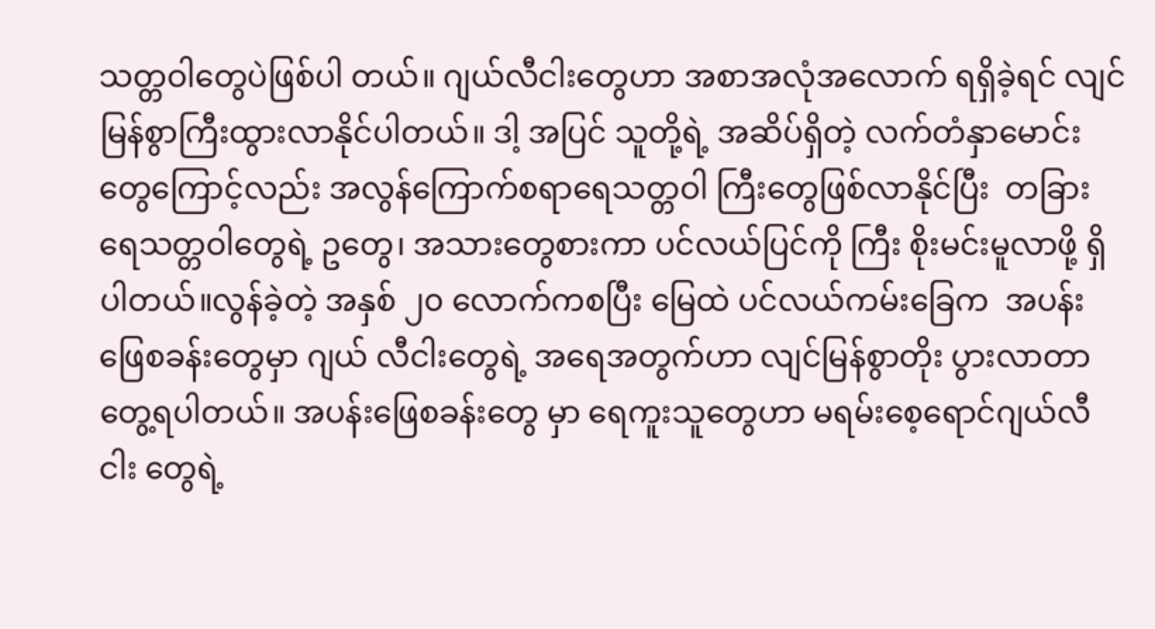သတ္တဝါတွေပဲဖြစ်ပါ တယ်။ ဂျယ်လီငါးတွေဟာ အစာအလုံအလောက် ရရှိခဲ့ရင် လျင်မြန်စွာကြီးထွားလာနိုင်ပါတယ်။ ဒါ့ အပြင် သူတို့ရဲ့ အဆိပ်ရှိတဲ့ လက်တံနှာမောင်း တွေကြောင့်လည်း အလွန်ကြောက်စရာရေသတ္တဝါ ကြီးတွေဖြစ်လာနိုင်ပြီး  တခြားရေသတ္တဝါတွေရဲ့ ဥတွေ၊ အသားတွေစားကာ ပင်လယ်ပြင်ကို ကြီး စိုးမင်းမူလာဖို့ ရှိပါတယ်။လွန်ခဲ့တဲ့ အနှစ် ၂၀ လောက်ကစပြီး မြေထဲ ပင်လယ်ကမ်းခြေက  အပန်းဖြေစခန်းတွေမှာ ဂျယ် လီငါးတွေရဲ့ အရေအတွက်ဟာ လျင်မြန်စွာတိုး ပွားလာတာတွေ့ရပါတယ်။ အပန်းဖြေစခန်းတွေ မှာ ရေကူးသူတွေဟာ မရမ်းစေ့ရောင်ဂျယ်လီငါး တွေရဲ့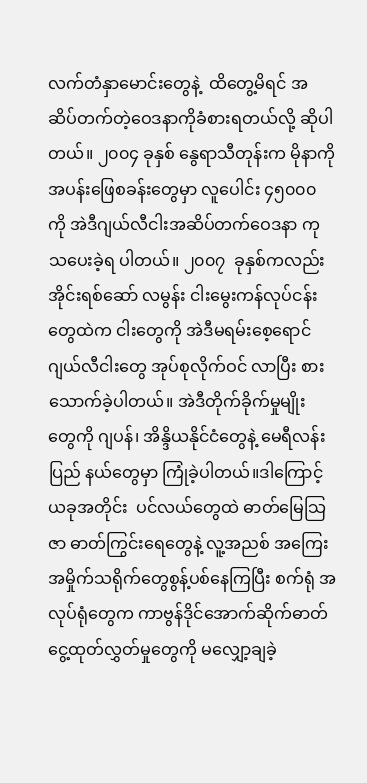လက်တံနှာမောင်းတွေနဲ့  ထိတွေ့မိရင် အဆိပ်တက်တဲ့ဝေဒနာကိုခံစားရတယ်လို့ ဆိုပါ တယ်။ ၂၀၀၄ ခုနှစ် နွေရာသီတုန်းက မိုနာကို အပန်းဖြေစခန်းတွေမှာ လူပေါင်း ၄၅၀၀၀ ကို အဲဒီဂျယ်လီငါးအဆိပ်တက်ဝေဒနာ ကုသပေးခဲ့ရ ပါတယ်။ ၂၀၀၇  ခုနှစ်ကလည်း အိုင်းရစ်ဆော် လမွန်း ငါးမွေးကန်လုပ်ငန်းတွေထဲက ငါးတွေကို အဲဒီမရမ်းစေ့ရောင်ဂျယ်လီငါးတွေ အုပ်စုလိုက်ဝင် လာပြီး စားသောက်ခဲ့ပါတယ်။ အဲဒီတိုက်ခိုက်မှုမျိုး တွေကို ဂျပန်၊ အိန္ဒိယနိုင်ငံတွေနဲ့ မေရီလန်းပြည် နယ်တွေမှာ ကြုံခဲ့ပါတယ်။ဒါကြောင့် ယခုအတိုင်း  ပင်လယ်တွေထဲ ဓာတ်မြေသြဇာ ဓာတ်ကြွင်းရေတွေနဲ့ လူ့အညစ် အကြေးအမှိုက်သရိုက်တွေစွန့်ပစ်နေကြပြီး စက်ရုံ အလုပ်ရုံတွေက ကာဗွန်ဒိုင်အောက်ဆိုက်ဓာတ် ငွေ့ထုတ်လွှတ်မှုတွေကို မလျှော့ချခဲ့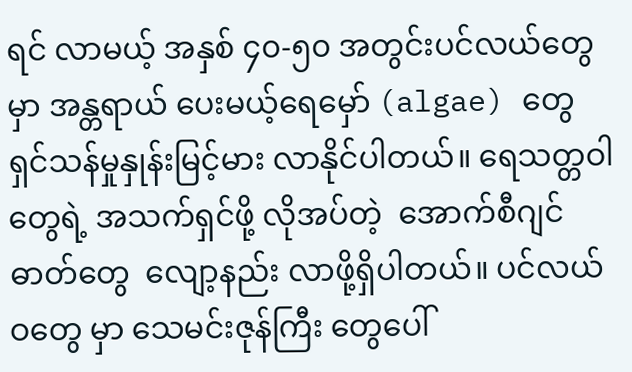ရင် လာမယ့် အနှစ် ၄၀-၅၀ အတွင်းပင်လယ်တွေမှာ အန္တရာယ် ပေးမယ့်ရေမှော် (algae) တွေ ရှင်သန်မှုနှုန်းမြင့်မား လာနိုင်ပါတယ်။ ရေသတ္တဝါတွေရဲ့ အသက်ရှင်ဖို့ လိုအပ်တဲ့  အောက်စီဂျင်ဓာတ်တွေ  လျော့နည်း လာဖို့ရှိပါတယ်။ ပင်လယ်ဝတွေ မှာ သေမင်းဇုန်ကြီး တွေပေါ်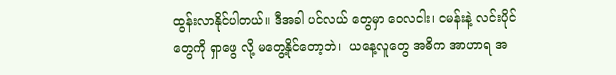ထွန်းလာနိုင်ပါတယ်။ ဒီအခါ ပင်လယ် တွေမှာ ဝေလငါး၊ ငမန်းနဲ့ လင်းပိုင်တွေကို ရှာဖွေ လို့ မတွေ့နိုင်တော့ဘဲ၊  ယနေ့လူတွေ အဓိက အာဟာရ အ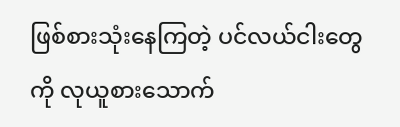ဖြစ်စားသုံးနေကြတဲ့ ပင်လယ်ငါးတွေ ကို လုယူစားသောက်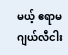မယ့် ဧရာမဂျယ်လီငါး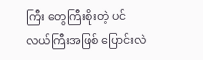ကြီး တွေကြီးစိုးတဲ့ ပင်လယ်ကြီးအဖြစ် ပြောင်းလဲ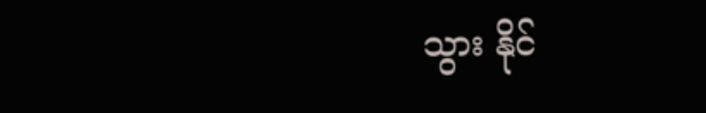သွား နိုင်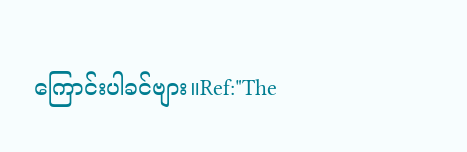ကြောင်းပါခင်ဗျား။Ref:"The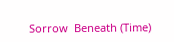Sorrow  Beneath (Time)